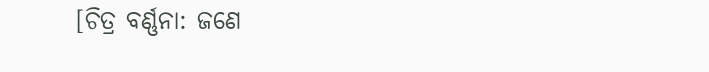[ଚିତ୍ର ବର୍ଣ୍ଣନା: ଜଣେ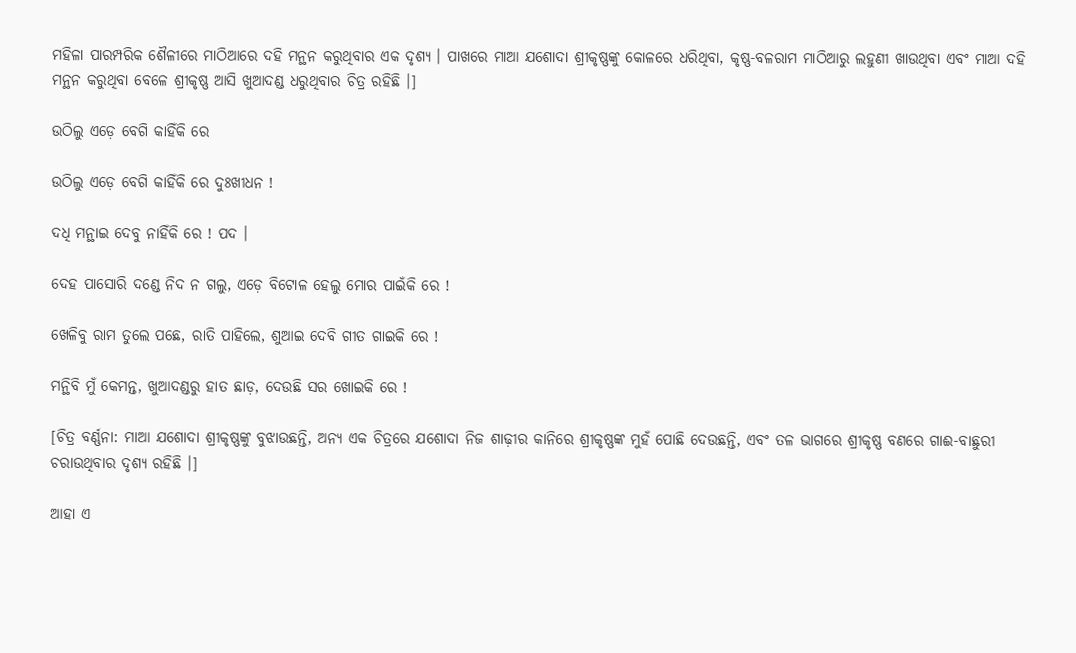ମହିଳା ପାରମ୍ପରିକ ଶୈଳୀରେ ମାଠିଆରେ ଦହି ମନ୍ଥନ କରୁଥିବାର ଏକ ଦୃଶ୍ୟ । ପାଖରେ ମାଆ ଯଶୋଦା ଶ୍ରୀକୃଷ୍ଣଙ୍କୁ କୋଳରେ ଧରିଥିବା, କୃଷ୍ଣ-ବଳରାମ ମାଠିଆରୁ ଲହୁଣୀ ଖାଉଥିବା ଏବଂ ମାଆ ଦହି ମନ୍ଥନ କରୁଥିବା ବେଳେ ଶ୍ରୀକୃଷ୍ଣ ଆସି ଖୁଆଦଣ୍ଡ ଧରୁଥିବାର ଚିତ୍ର ରହିଛି ।]

ଉଠିଲୁ ଏଡ଼େ ବେଗି କାହିଁକି ରେ

ଉଠିଲୁ ଏଡ଼େ ବେଗି କାହିଁକି ରେ ଦୁଃଖୀଧନ !

ଦଧି ମନ୍ଥାଇ ଦେବୁ ନାହିଁକି ରେ ! ପଦ ।

ଦେହ ପାସୋରି ଦଣ୍ଡେ ନିଦ ନ ଗଲୁ, ଏଡ଼େ ବିଟୋଳ ହେଲୁ ମୋର ପାଇଁକି ରେ !

ଖେଳିବୁ ରାମ ତୁଲେ ପଛେ, ରାତି ପାହିଲେ, ଶୁଆଇ ଦେବି ଗୀତ ଗାଇକି ରେ !

ମନ୍ଥିବି ମୁଁ କେମନ୍ତ, ଖୁଆଦଣ୍ଡରୁ ହାତ ଛାଡ଼, ଦେଉଛି ସର ଖୋଇକି ରେ !

[ଚିତ୍ର ବର୍ଣ୍ଣନା: ମାଆ ଯଶୋଦା ଶ୍ରୀକୃଷ୍ଣଙ୍କୁ ବୁଝାଉଛନ୍ତି, ଅନ୍ୟ ଏକ ଚିତ୍ରରେ ଯଶୋଦା ନିଜ ଶାଢ଼ୀର କାନିରେ ଶ୍ରୀକୃଷ୍ଣଙ୍କ ମୁହଁ ପୋଛି ଦେଉଛନ୍ତି, ଏବଂ ତଳ ଭାଗରେ ଶ୍ରୀକୃଷ୍ଣ ବଣରେ ଗାଈ-ବାଛୁରୀ ଚରାଉଥିବାର ଦୃଶ୍ୟ ରହିଛି ।]

ଆହା ଏ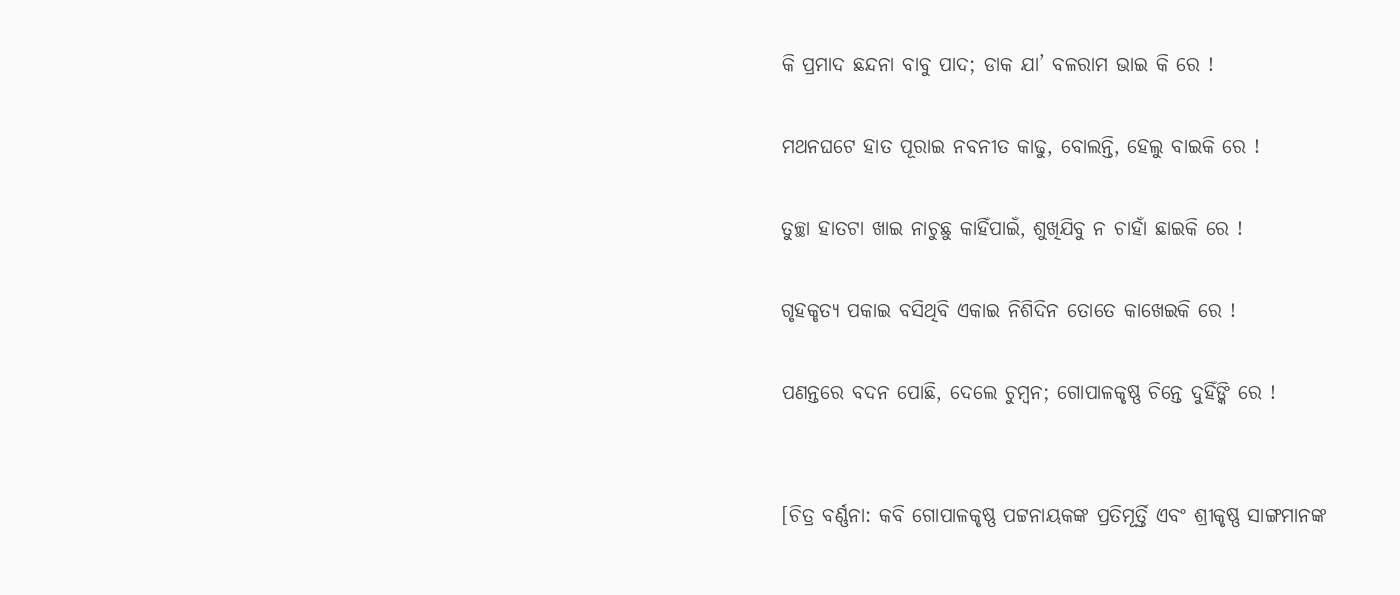କି ପ୍ରମାଦ ଛନ୍ଦନା ବାବୁ ପାଦ; ଡାକ ଯା’ ବଳରାମ ଭାଇ କି ରେ !

ମଥନଘଟେ ହାତ ପୂରାଇ ନବନୀତ କାଢୁ, ବୋଲନ୍ତି, ହେଲୁ ବାଇକି ରେ !

ତୁଚ୍ଛା ହାତଟା ଖାଇ ନାଚୁଛୁ କାହିଁପାଇଁ, ଶୁଖିଯିବୁ ନ ଚାହାଁ ଛାଇକି ରେ !

ଗୃହକୃତ୍ୟ ପକାଇ ବସିଥିବି ଏକାଇ ନିଶିଦିନ ତୋତେ କାଖେଇକି ରେ !

ପଣନ୍ତରେ ବଦନ ପୋଛି, ଦେଲେ ଚୁମ୍ବନ; ଗୋପାଳକୃଷ୍ଣ ଚିନ୍ତେ ଦୁହିଁଙ୍କି ରେ !


[ଚିତ୍ର ବର୍ଣ୍ଣନା: କବି ଗୋପାଳକୃଷ୍ଣ ପଟ୍ଟନାୟକଙ୍କ ପ୍ରତିମୂର୍ତ୍ତି ଏବଂ ଶ୍ରୀକୃଷ୍ଣ ସାଙ୍ଗମାନଙ୍କ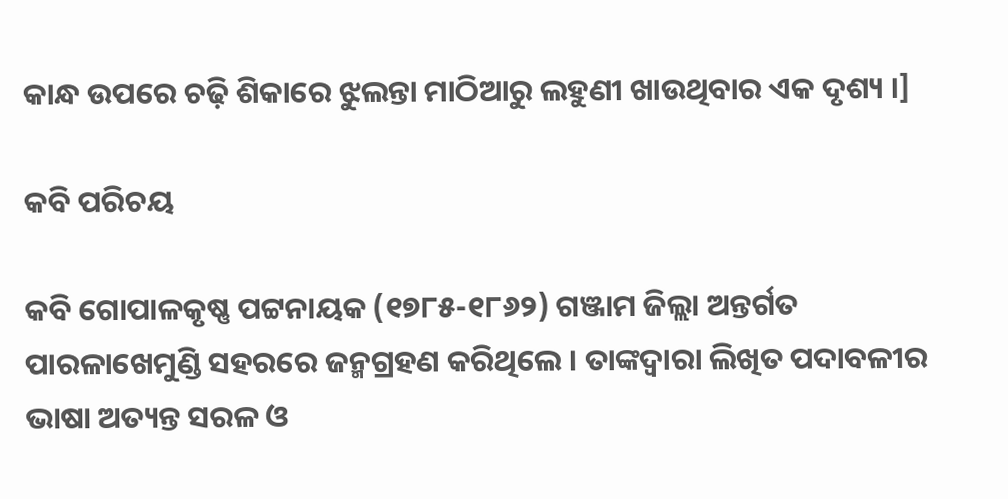କାନ୍ଧ ଉପରେ ଚଢ଼ି ଶିକାରେ ଝୁଲନ୍ତା ମାଠିଆରୁ ଲହୁଣୀ ଖାଉଥିବାର ଏକ ଦୃଶ୍ୟ ।]

କବି ପରିଚୟ

କବି ଗୋପାଳକୃଷ୍ଣ ପଟ୍ଟନାୟକ (୧୭୮୫-୧୮୬୨) ଗଞ୍ଜାମ ଜିଲ୍ଲା ଅନ୍ତର୍ଗତ ପାରଳାଖେମୁଣ୍ଡି ସହରରେ ଜନ୍ମଗ୍ରହଣ କରିଥିଲେ । ତାଙ୍କଦ୍ୱାରା ଲିଖିତ ପଦାବଳୀର ଭାଷା ଅତ୍ୟନ୍ତ ସରଳ ଓ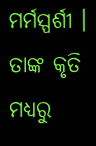ମର୍ମସ୍ପର୍ଶୀ । ତାଙ୍କ କୃତି ମଧ୍ୟରୁ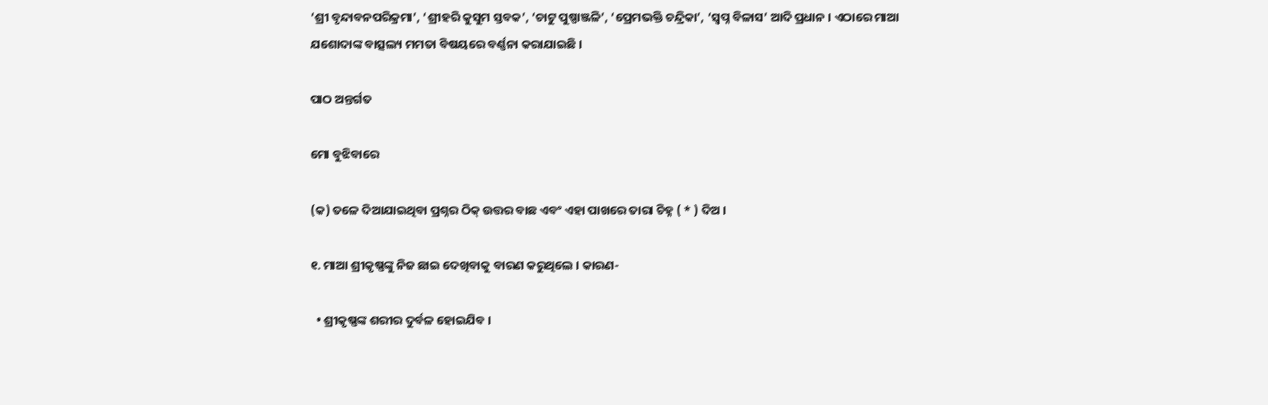‘ଶ୍ରୀ ବୃନ୍ଦାବନପରିକ୍ରମା’, ‘ଶ୍ରୀହରି କୁସୁମ ସ୍ତବକ’, ‘ଚାଟୁ ପୁଷ୍ପାଞ୍ଜଳି’, ‘ପ୍ରେମଭକ୍ତି ଚନ୍ଦ୍ରିକା’, ‘ସ୍ଵପ୍ନ ବିଳାସ’ ଆଦି ପ୍ରଧାନ । ଏଠାରେ ମାଆ ଯଶୋଦାଙ୍କ ବାତ୍ସଲ୍ୟ ମମତା ବିଷୟରେ ବର୍ଣ୍ଣନା କରାଯାଇଛି ।

ପାଠ ଅନ୍ତର୍ଗତ

ମୋ ବୁଝିବାରେ

(କ) ତଳେ ଦିଆଯାଇଥିବା ପ୍ରଶ୍ନର ଠିକ୍ ଉତ୍ତର ବାଛ ଏବଂ ଏହା ପାଖରେ ତାରା ଚିହ୍ନ ( * ) ଦିଅ ।

୧. ମାଆ ଶ୍ରୀକୃଷ୍ଣଙ୍କୁ ନିଜ ଛାଇ ଦେଖିବାକୁ ବାରଣ କରୁଥିଲେ । କାରଣ-

  • ଶ୍ରୀକୃଷ୍ଣଙ୍କ ଶରୀର ଦୁର୍ବଳ ହୋଇଯିବ ।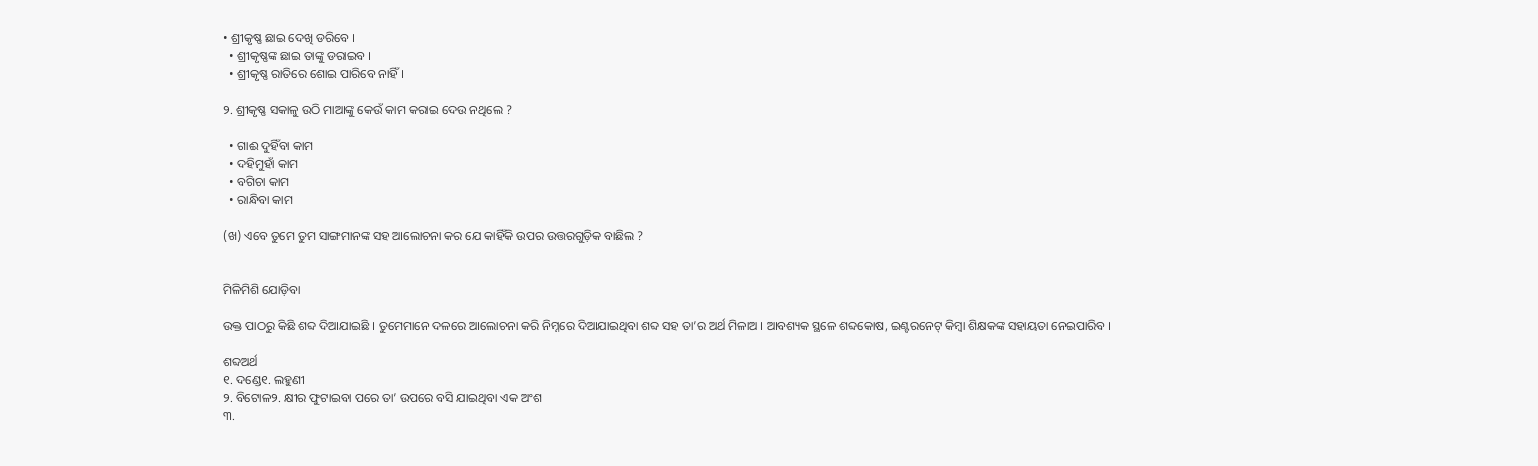• ଶ୍ରୀକୃଷ୍ଣ ଛାଇ ଦେଖି ଡରିବେ ।
  • ଶ୍ରୀକୃଷ୍ଣଙ୍କ ଛାଇ ତାଙ୍କୁ ଡରାଇବ ।
  • ଶ୍ରୀକୃଷ୍ଣ ରାତିରେ ଶୋଇ ପାରିବେ ନାହିଁ ।

୨. ଶ୍ରୀକୃଷ୍ଣ ସକାଳୁ ଉଠି ମାଆଙ୍କୁ କେଉଁ କାମ କରାଇ ଦେଉ ନଥିଲେ ?

  • ଗାଈ ଦୁହିଁବା କାମ
  • ଦହିମୁହାଁ କାମ
  • ବଗିଚା କାମ
  • ରାନ୍ଧିବା କାମ

(ଖ) ଏବେ ତୁମେ ତୁମ ସାଙ୍ଗମାନଙ୍କ ସହ ଆଲୋଚନା କର ଯେ କାହିଁକି ଉପର ଉତ୍ତରଗୁଡ଼ିକ ବାଛିଲ ?


ମିଳିମିଶି ଯୋଡ଼ିବା

ଉକ୍ତ ପାଠରୁ କିଛି ଶବ୍ଦ ଦିଆଯାଇଛି । ତୁମେମାନେ ଦଳରେ ଆଲୋଚନା କରି ନିମ୍ନରେ ଦିଆଯାଇଥିବା ଶବ୍ଦ ସହ ତା’ର ଅର୍ଥ ମିଳାଅ । ଆବଶ୍ୟକ ସ୍ଥଳେ ଶବ୍ଦକୋଷ, ଇଣ୍ଟରନେଟ୍ କିମ୍ବା ଶିକ୍ଷକଙ୍କ ସହାୟତା ନେଇପାରିବ ।

ଶବ୍ଦଅର୍ଥ
୧. ଦଣ୍ଡେ୧. ଲହୁଣୀ
୨. ବିଟୋଳ୨. କ୍ଷୀର ଫୁଟାଇବା ପରେ ତା’ ଉପରେ ବସି ଯାଇଥିବା ଏକ ଅଂଶ
୩.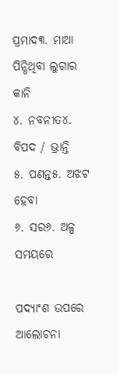ପ୍ରମାଦ୩. ମାଆ ପିନ୍ଧିଥିବା ଲୁଗାର କାନି
୪. ନବନୀତ୪. ବିପଦ / ଭ୍ରାନ୍ତି
୫. ପଣନ୍ତ୫. ଅଝଟ ହେବା
୬. ସର୬. ଅଳ୍ପ ସମୟରେ

ପଦ୍ୟାଂଶ ଉପରେ ଆଲୋଚନା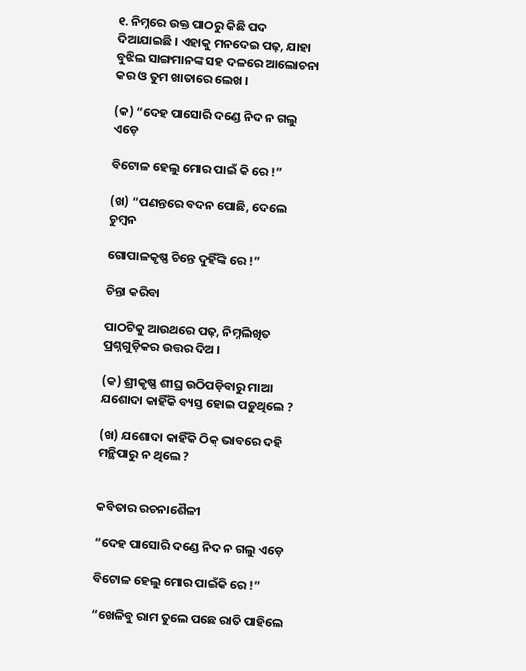୧. ନିମ୍ନରେ ଉକ୍ତ ପାଠରୁ କିଛି ପଦ ଦିଆଯାଇଛି । ଏହାକୁ ମନଦେଇ ପଢ଼, ଯାହା ବୁଝିଲ ସାଙ୍ଗମାନଙ୍କ ସହ ଦଳରେ ଆଲୋଚନା କର ଓ ତୁମ ଖାତାରେ ଲେଖ ।

(କ) “ଦେହ ପାସୋରି ଦଣ୍ଡେ ନିଦ ନ ଗଲୁ ଏଡ଼େ

ବିଟୋଳ ହେଲୁ ମୋର ପାଇଁ କି ରେ !”

(ଖ) “ପଣନ୍ତରେ ବଦନ ପୋଛି, ଦେଲେ ଚୁମ୍ବନ

ଗୋପାଳକୃଷ୍ଣ ଚିନ୍ତେ ଦୁହିଁଙ୍କି ରେ !”

ଚିନ୍ତା କରିବା

ପାଠଟିକୁ ଆଉଥରେ ପଢ଼, ନିମ୍ନଲିଖିତ ପ୍ରଶ୍ନଗୁଡ଼ିକର ଉତ୍ତର ଦିଅ ।

(କ) ଶ୍ରୀକୃଷ୍ଣ ଶୀଘ୍ର ଉଠିପଡ଼ିବାରୁ ମାଆ ଯଶୋଦା କାହିଁକି ବ୍ୟସ୍ତ ହୋଇ ପଡ଼ୁଥିଲେ ?

(ଖ) ଯଶୋଦା କାହିଁକି ଠିକ୍ ଭାବରେ ଦହି ମନ୍ଥିପାରୁ ନ ଥିଲେ ?


କବିତାର ରଚନାଶୈଳୀ

“ଦେହ ପାସୋରି ଦଣ୍ଡେ ନିଦ ନ ଗଲୁ ଏଡ଼େ

ବିଟୋଳ ହେଲୁ ମୋର ପାଇଁକି ରେ !”

“ଖେଳିବୁ ରାମ ତୁଲେ ପଛେ ରାତି ପାହିଲେ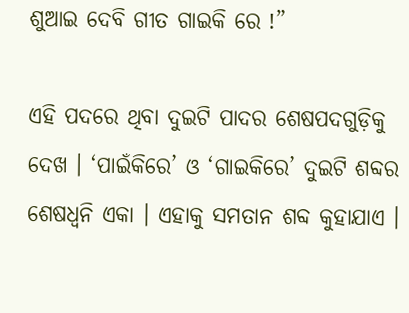ଶୁଆଇ ଦେବି ଗୀତ ଗାଇକି ରେ !”

ଏହି ପଦରେ ଥିବା ଦୁଇଟି ପାଦର ଶେଷପଦଗୁଡ଼ିକୁ ଦେଖ । ‘ପାଇଁକିରେ’ ଓ ‘ଗାଇକିରେ’ ଦୁଇଟି ଶବ୍ଦର ଶେଷଧ୍ୱନି ଏକା । ଏହାକୁ ସମତାନ ଶବ୍ଦ କୁହାଯାଏ ।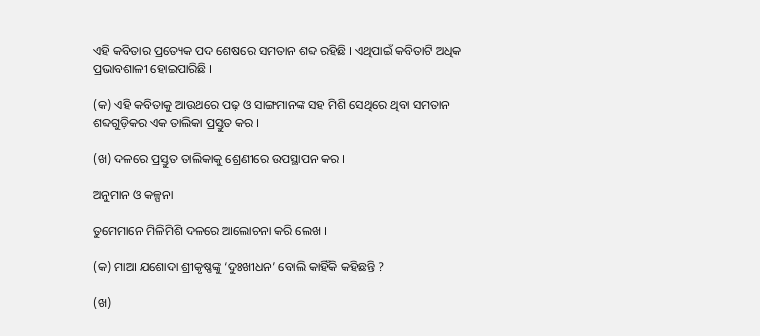ଏହି କବିତାର ପ୍ରତ୍ୟେକ ପଦ ଶେଷରେ ସମତାନ ଶବ୍ଦ ରହିଛି । ଏଥିପାଇଁ କବିତାଟି ଅଧିକ ପ୍ରଭାବଶାଳୀ ହୋଇପାରିଛି ।

(କ) ଏହି କବିତାକୁ ଆଉଥରେ ପଢ଼ ଓ ସାଙ୍ଗମାନଙ୍କ ସହ ମିଶି ସେଥିରେ ଥିବା ସମତାନ ଶବ୍ଦଗୁଡ଼ିକର ଏକ ତାଲିକା ପ୍ରସ୍ତୁତ କର ।

(ଖ) ଦଳରେ ପ୍ରସ୍ତୁତ ତାଲିକାକୁ ଶ୍ରେଣୀରେ ଉପସ୍ଥାପନ କର ।

ଅନୁମାନ ଓ କଳ୍ପନା

ତୁମେମାନେ ମିଳିମିଶି ଦଳରେ ଆଲୋଚନା କରି ଲେଖ ।

(କ) ମାଆ ଯଶୋଦା ଶ୍ରୀକୃଷ୍ଣଙ୍କୁ ‘ଦୁଃଖୀଧନ’ ବୋଲି କାହିଁକି କହିଛନ୍ତି ?

(ଖ)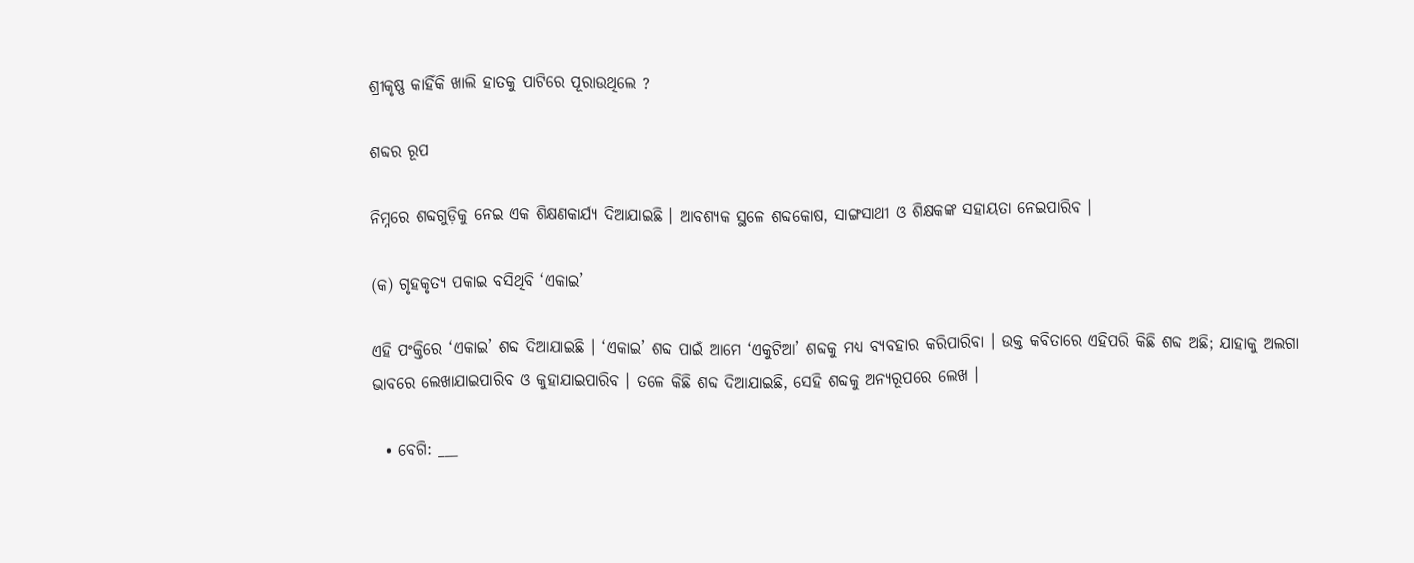ଶ୍ରୀକୃଷ୍ଣ କାହିଁକି ଖାଲି ହାତକୁ ପାଟିରେ ପୂରାଉଥିଲେ ?

ଶବ୍ଦର ରୂପ

ନିମ୍ନରେ ଶବ୍ଦଗୁଡ଼ିକୁ ନେଇ ଏକ ଶିକ୍ଷଣକାର୍ଯ୍ୟ ଦିଆଯାଇଛି । ଆବଶ୍ୟକ ସ୍ଥଳେ ଶବ୍ଦକୋଷ, ସାଙ୍ଗସାଥୀ ଓ ଶିକ୍ଷକଙ୍କ ସହାୟତା ନେଇପାରିବ ।

(କ) ଗୃହକୃତ୍ୟ ପକାଇ ବସିଥିବି ‘ଏକାଇ’

ଏହି ପଂକ୍ତିରେ ‘ଏକାଇ’ ଶବ୍ଦ ଦିଆଯାଇଛି । ‘ଏକାଇ’ ଶବ୍ଦ ପାଇଁ ଆମେ ‘ଏକୁଟିଆ’ ଶବ୍ଦକୁ ମଧ୍ୟ ବ୍ୟବହାର କରିପାରିବା । ଉକ୍ତ କବିତାରେ ଏହିପରି କିଛି ଶବ୍ଦ ଅଛି; ଯାହାକୁ ଅଲଗା ଭାବରେ ଲେଖାଯାଇପାରିବ ଓ କୁହାଯାଇପାରିବ । ତଳେ କିଛି ଶବ୍ଦ ଦିଆଯାଇଛି, ସେହି ଶବ୍ଦକୁ ଅନ୍ୟରୂପରେ ଲେଖ ।

  • ବେଗି: ___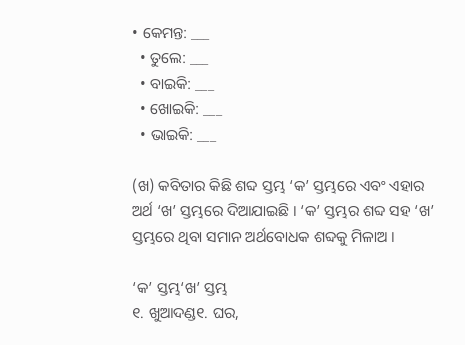• କେମନ୍ତ: ___
  • ତୁଲେ: ___
  • ବାଇକି: ___
  • ଖୋଇକି: ___
  • ଭାଇକି: ___

(ଖ) କବିତାର କିଛି ଶବ୍ଦ ସ୍ତମ୍ଭ ‘କ’ ସ୍ତମ୍ଭରେ ଏବଂ ଏହାର ଅର୍ଥ ‘ଖ’ ସ୍ତମ୍ଭରେ ଦିଆଯାଇଛି । ‘କ’ ସ୍ତମ୍ଭର ଶବ୍ଦ ସହ ‘ଖ’ ସ୍ତମ୍ଭରେ ଥିବା ସମାନ ଅର୍ଥବୋଧକ ଶବ୍ଦକୁ ମିଳାଅ ।

‘କ’ ସ୍ତମ୍ଭ‘ଖ’ ସ୍ତମ୍ଭ
୧. ଖୁଆଦଣ୍ଡ୧. ଘର,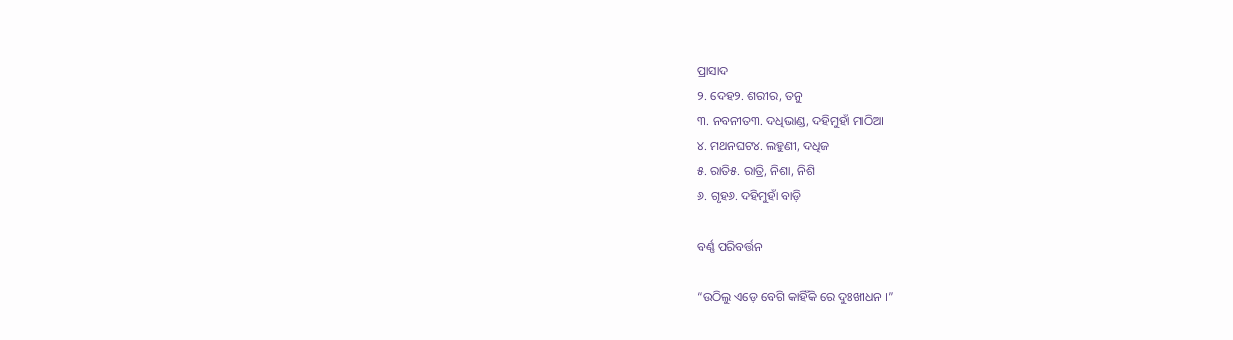ପ୍ରାସାଦ
୨. ଦେହ୨. ଶରୀର, ତନୁ
୩. ନବନୀତ୩. ଦଧିଭାଣ୍ଡ, ଦହିମୁହାଁ ମାଠିଆ
୪. ମଥନଘଟ୪. ଲହୁଣୀ, ଦଧିଜ
୫. ରାତି୫. ରାତ୍ରି, ନିଶା, ନିଶି
୬. ଗୃହ୬. ଦହିମୁହାଁ ବାଡ଼ି

ବର୍ଣ୍ଣ ପରିବର୍ତ୍ତନ

“ଉଠିଲୁ ଏଡ଼େ ବେଗି କାହିଁକି ରେ ଦୁଃଖୀଧନ ।”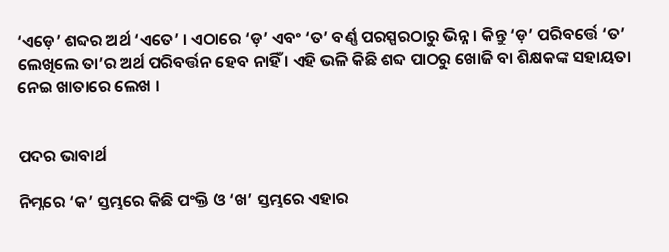‘ଏଡ଼େ’ ଶବ୍ଦର ଅର୍ଥ ‘ଏତେ’ । ଏଠାରେ ‘ଡ଼’ ଏବଂ ‘ତ’ ବର୍ଣ୍ଣ ପରସ୍ପରଠାରୁ ଭିନ୍ନ । କିନ୍ତୁ ‘ଡ଼’ ପରିବର୍ତ୍ତେ ‘ତ’ ଲେଖିଲେ ତା’ର ଅର୍ଥ ପରିବର୍ତ୍ତନ ହେବ ନାହିଁ । ଏହି ଭଳି କିଛି ଶବ୍ଦ ପାଠରୁ ଖୋଜି ବା ଶିକ୍ଷକଙ୍କ ସହାୟତା ନେଇ ଖାତାରେ ଲେଖ ।


ପଦର ଭାବାର୍ଥ

ନିମ୍ନରେ ‘କ’ ସ୍ତମ୍ଭରେ କିଛି ପଂକ୍ତି ଓ ‘ଖ’ ସ୍ତମ୍ଭରେ ଏହାର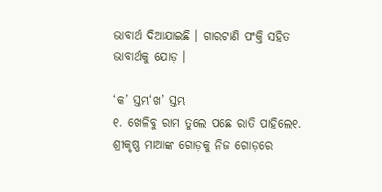ଭାବାର୍ଥ ଦିଆଯାଇଛି । ଗାରଟାଣି ପଂକ୍ତି ସହିତ ଭାବାର୍ଥକୁ ଯୋଡ଼ ।

‘କ’ ସ୍ତମ୍ଭ‘ଖ’ ସ୍ତମ୍ଭ
୧. ଖେଳିବୁ ରାମ ତୁଲେ ପଛେ ରାତି ପାହିଲେ୧. ଶ୍ରୀକୃଷ୍ଣ ମାଆଙ୍କ ଗୋଡ଼କୁ ନିଜ ଗୋଡ଼ରେ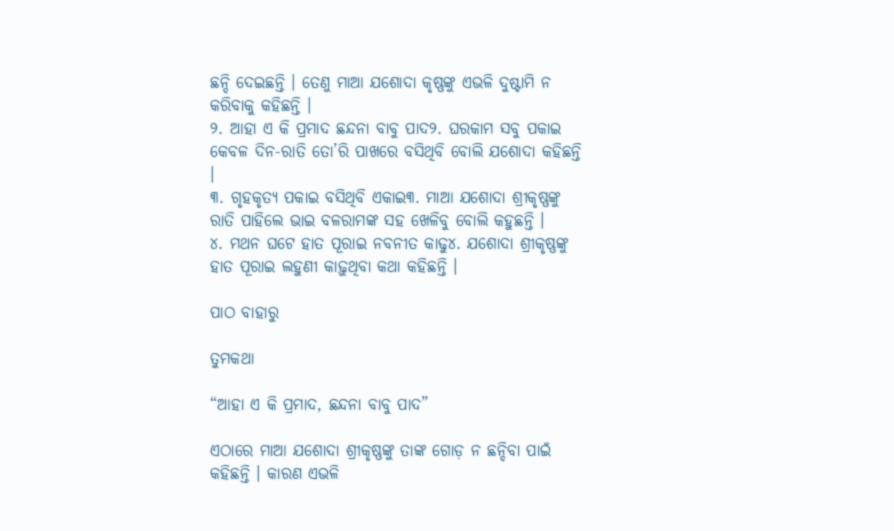ଛନ୍ଦି ଦେଇଛନ୍ତି । ତେଣୁ ମାଆ ଯଶୋଦା କୃଷ୍ଣଙ୍କୁ ଏଭଳି ଦୁଷ୍ଟାମି ନ କରିବାକୁ କହିଛନ୍ତି ।
୨. ଆହା ଏ କି ପ୍ରମାଦ ଛନ୍ଦନା ବାବୁ ପାଦ୨. ଘରକାମ ସବୁ ପକାଇ କେବଳ ଦିନ-ରାତି ତୋ’ରି ପାଖରେ ବସିଥିବି ବୋଲି ଯଶୋଦା କହିଛନ୍ତି ।
୩. ଗୃହକୃତ୍ୟ ପକାଇ ବସିଥିବି ଏକାଇ୩. ମାଆ ଯଶୋଦା ଶ୍ରୀକୃଷ୍ଣଙ୍କୁ ରାତି ପାହିଲେ ଭାଇ ବଳରାମଙ୍କ ସହ ଖେଳିବୁ ବୋଲି କହୁଛନ୍ତି ।
୪. ମଥନ ଘଟେ ହାତ ପୂରାଇ ନବନୀତ କାଢୁ୪. ଯଶୋଦା ଶ୍ରୀକୃଷ୍ଣଙ୍କୁ ହାତ ପୂରାଇ ଲହୁଣୀ କାଢ଼ୁଥିବା କଥା କହିଛନ୍ତି ।

ପାଠ ବାହାରୁ

ତୁମକଥା

“ଆହା ଏ କି ପ୍ରମାଦ, ଛନ୍ଦନା ବାବୁ ପାଦ”

ଏଠାରେ ମାଆ ଯଶୋଦା ଶ୍ରୀକୃଷ୍ଣଙ୍କୁ ତାଙ୍କ ଗୋଡ଼ ନ ଛନ୍ଦିବା ପାଇଁ କହିଛନ୍ତି । କାରଣ ଏଭଳି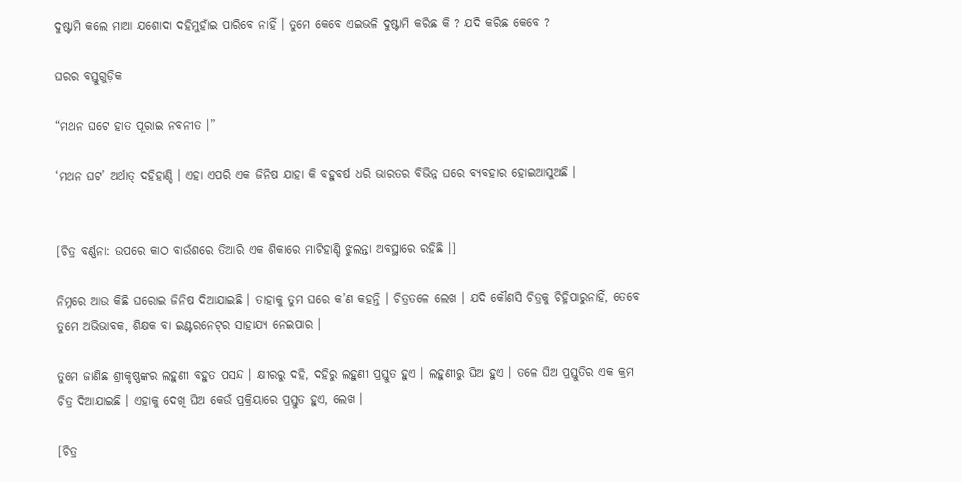ଦୁଷ୍ଟାମି କଲେ ମାଆ ଯଶୋଦା ଦହିମୁହାଁଇ ପାରିବେ ନାହିଁ । ତୁମେ କେବେ ଏଇଭଳି ଦୁଷ୍ଟାମି କରିଛ କି ? ଯଦି କରିଛ କେବେ ?

ଘରର ବସ୍ତୁଗୁଡ଼ିକ

“ମଥନ ଘଟେ ହାତ ପୂରାଇ ନବନୀତ ।”

‘ମଥନ ଘଟ’ ଅର୍ଥାତ୍ ଦହିହାଣ୍ଡି । ଏହା ଏପରି ଏକ ଜିନିଷ ଯାହା କି ବହୁବର୍ଷ ଧରି ଭାରତର ବିଭିନ୍ନ ଘରେ ବ୍ୟବହାର ହୋଇଆସୁଅଛି ।


[ଚିତ୍ର ବର୍ଣ୍ଣନା: ଉପରେ କାଠ ବାଉଁଶରେ ତିଆରି ଏକ ଶିକାରେ ମାଟିହାଣ୍ଡି ଝୁଲନ୍ତା ଅବସ୍ଥାରେ ରହିଛି ।]

ନିମ୍ନରେ ଆଉ କିଛି ଘରୋଇ ଜିନିଷ ଦିଆଯାଇଛି । ତାହାକୁ ତୁମ ଘରେ କ’ଣ କହନ୍ତି । ଚିତ୍ରତଳେ ଲେଖ । ଯଦି କୌଣସି ଚିତ୍ରକୁ ଚିହ୍ନିପାରୁନାହିଁ, ତେବେ ତୁମେ ଅଭିଭାବକ, ଶିକ୍ଷକ ବା ଇଣ୍ଟରନେଟ୍‌ର ସାହାଯ୍ୟ ନେଇପାର ।

ତୁମେ ଜାଣିଛ ଶ୍ରୀକୃଷ୍ଣଙ୍କର ଲହୁଣୀ ବହୁତ ପସନ୍ଦ । କ୍ଷୀରରୁ ଦହି, ଦହିରୁ ଲହୁଣୀ ପ୍ରସ୍ତୁତ ହୁଏ । ଲହୁଣୀରୁ ଘିଅ ହୁଏ । ତଳେ ଘିଅ ପ୍ରସ୍ତୁତିର ଏକ କ୍ରମ ଚିତ୍ର ଦିଆଯାଇଛି । ଏହାକୁ ଦେଖି ଘିଅ କେଉଁ ପ୍ରକ୍ରିୟାରେ ପ୍ରସ୍ତୁତ ହୁଏ, ଲେଖ ।

[ଚିତ୍ର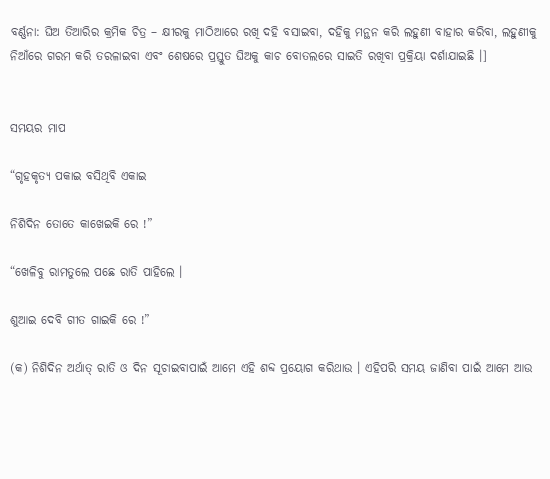ବର୍ଣ୍ଣନା: ଘିଅ ତିଆରିର କ୍ରମିକ ଚିତ୍ର – କ୍ଷୀରକୁ ମାଠିଆରେ ରଖି ଦହି ବସାଇବା, ଦହିକୁ ମନ୍ଥନ କରି ଲହୁଣୀ ବାହାର କରିବା, ଲହୁଣୀକୁ ନିଆଁରେ ଗରମ କରି ତରଳାଇବା ଏବଂ ଶେଷରେ ପ୍ରସ୍ତୁତ ଘିଅକୁ କାଚ ବୋତଲରେ ସାଇତି ରଖିବା ପ୍ରକ୍ରିୟା ଦର୍ଶାଯାଇଛି ।]


ସମୟର ମାପ

“ଗୃହକୃତ୍ୟ ପକାଇ ବସିଥିବି ଏକାଇ

ନିଶିଦିନ ତୋତେ କାଖେଇକି ରେ !”

“ଖେଳିବୁ ରାମତୁଲେ ପଛେ ରାତି ପାହିଲେ ।

ଶୁଆଇ ଦେବି ଗୀତ ଗାଇକି ରେ !”

(କ) ନିଶିଦିନ ଅର୍ଥାତ୍ ରାତି ଓ ଦିନ ସୂଚାଇବାପାଇଁ ଆମେ ଏହି ଶବ୍ଦ ପ୍ରୟୋଗ କରିଥାଉ । ଏହିପରି ସମୟ ଜାଣିବା ପାଇଁ ଆମେ ଆଉ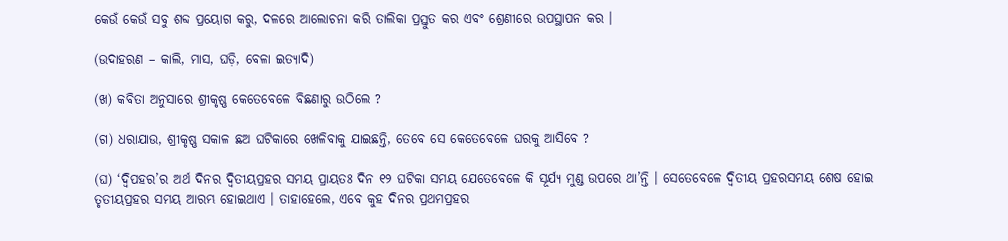କେଉଁ କେଉଁ ସବୁ ଶବ୍ଦ ପ୍ରୟୋଗ କରୁ, ଦଳରେ ଆଲୋଚନା କରି ତାଲିକା ପ୍ରସ୍ତୁତ କର ଏବଂ ଶ୍ରେଣୀରେ ଉପସ୍ଥାପନ କର ।

(ଉଦାହରଣ – କାଲି, ମାସ, ଘଡ଼ି, ବେଳା ଇତ୍ୟାଦି)

(ଖ) କବିତା ଅନୁସାରେ ଶ୍ରୀକୃଷ୍ଣ କେତେବେଳେ ବିଛଣାରୁ ଉଠିଲେ ?

(ଗ) ଧରାଯାଉ, ଶ୍ରୀକୃଷ୍ଣ ସକାଳ ଛଅ ଘଟିକାରେ ଖେଳିବାକୁ ଯାଇଛନ୍ତି, ତେବେ ସେ କେତେବେଳେ ଘରକୁ ଆସିବେ ?

(ଘ) ‘ଦ୍ଵିପହର’ର ଅର୍ଥ ଦିନର ଦ୍ଵିତୀୟପ୍ରହର ସମୟ ପ୍ରାୟତଃ ଦିନ ୧୨ ଘଟିକା ସମୟ ଯେତେବେଳେ କି ସୂର୍ଯ୍ୟ ମୁଣ୍ଡ ଉପରେ ଥା’ନ୍ତି । ସେତେବେଳେ ଦ୍ଵିତୀୟ ପ୍ରହରସମୟ ଶେଷ ହୋଇ ତୃତୀୟପ୍ରହର ସମୟ ଆରମ୍ଭ ହୋଇଥାଏ । ତାହାହେଲେ, ଏବେ କୁହ ଦିନର ପ୍ରଥମପ୍ରହର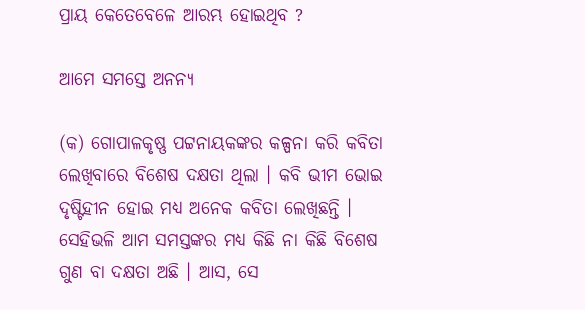ପ୍ରାୟ କେତେବେଳେ ଆରମ୍ଭ ହୋଇଥିବ ?

ଆମେ ସମସ୍ତେ ଅନନ୍ୟ

(କ) ଗୋପାଳକୃଷ୍ଣ ପଟ୍ଟନାୟକଙ୍କର କଳ୍ପନା କରି କବିତା ଲେଖିବାରେ ବିଶେଷ ଦକ୍ଷତା ଥିଲା । କବି ଭୀମ ଭୋଇ ଦୃଷ୍ଟିହୀନ ହୋଇ ମଧ୍ୟ ଅନେକ କବିତା ଲେଖିଛନ୍ତି । ସେହିଭଳି ଆମ ସମସ୍ତଙ୍କର ମଧ୍ୟ କିଛି ନା କିଛି ବିଶେଷ ଗୁଣ ବା ଦକ୍ଷତା ଅଛି । ଆସ, ସେ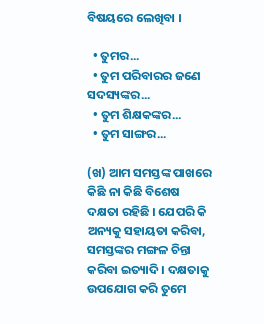ବିଷୟରେ ଲେଖିବା ।

  • ତୁମର...
  • ତୁମ ପରିବାରର ଜଣେ ସଦସ୍ୟଙ୍କର...
  • ତୁମ ଶିକ୍ଷକଙ୍କର...
  • ତୁମ ସାଙ୍ଗର...

(ଖ) ଆମ ସମସ୍ତଙ୍କ ପାଖରେ କିଛି ନା କିଛି ବିଶେଷ ଦକ୍ଷତା ରହିଛି । ଯେପରି କି ଅନ୍ୟକୁ ସହାୟତା କରିବା, ସମସ୍ତଙ୍କର ମଙ୍ଗଳ ଚିନ୍ତା କରିବା ଇତ୍ୟାଦି । ଦକ୍ଷତାକୁ ଉପଯୋଗ କରି ତୁମେ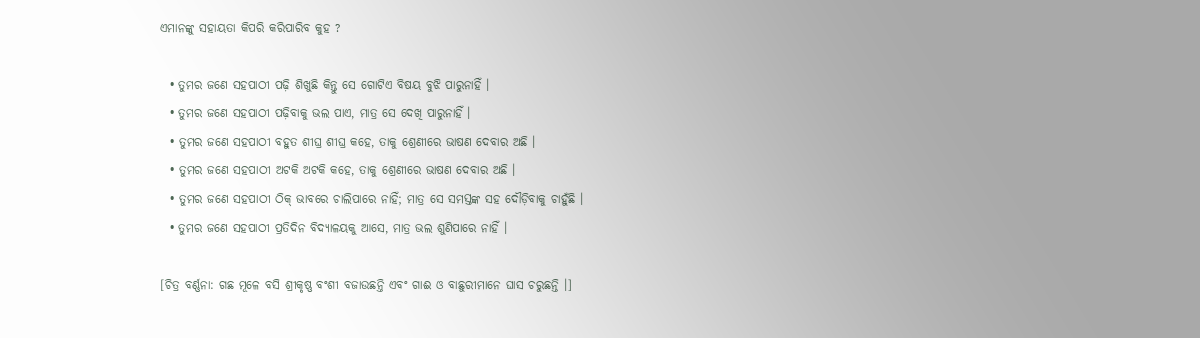ଏମାନଙ୍କୁ ସହାୟତା କିପରି କରିପାରିବ କୁହ ?

  • ତୁମର ଜଣେ ସହପାଠୀ ପଢ଼ି ଶିଖୁଛି କିନ୍ତୁ ସେ ଗୋଟିଏ ବିଷୟ ବୁଝି ପାରୁନାହିଁ ।
  • ତୁମର ଜଣେ ସହପାଠୀ ପଢ଼ିବାକୁ ଭଲ ପାଏ, ମାତ୍ର ସେ ଦେଖି ପାରୁନାହିଁ ।
  • ତୁମର ଜଣେ ସହପାଠୀ ବହୁତ ଶୀଘ୍ର ଶୀଘ୍ର କହେ, ତାକୁ ଶ୍ରେଣୀରେ ଭାଷଣ ଦେବାର ଅଛି ।
  • ତୁମର ଜଣେ ସହପାଠୀ ଅଟକି ଅଟକି କହେ, ତାକୁ ଶ୍ରେଣୀରେ ଭାଷଣ ଦେବାର ଅଛି ।
  • ତୁମର ଜଣେ ସହପାଠୀ ଠିକ୍ ଭାବରେ ଚାଲିପାରେ ନାହିଁ; ମାତ୍ର ସେ ସମସ୍ତଙ୍କ ସହ ଦୌଡ଼ିବାକୁ ଚାହୁଁଛି ।
  • ତୁମର ଜଣେ ସହପାଠୀ ପ୍ରତିଦିନ ବିଦ୍ୟାଳୟକୁ ଆସେ, ମାତ୍ର ଭଲ ଶୁଣିପାରେ ନାହିଁ ।

[ଚିତ୍ର ବର୍ଣ୍ଣନା: ଗଛ ମୂଳେ ବସି ଶ୍ରୀକୃଷ୍ଣ ବଂଶୀ ବଜାଉଛନ୍ତି ଏବଂ ଗାଈ ଓ ବାଛୁରୀମାନେ ଘାସ ଚରୁଛନ୍ତି ।]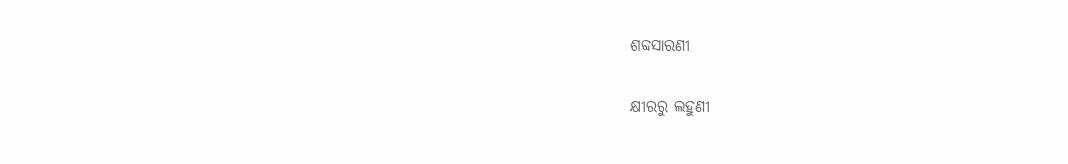ଶବ୍ଦସାରଣୀ

କ୍ଷୀରରୁ ଲହୁଣୀ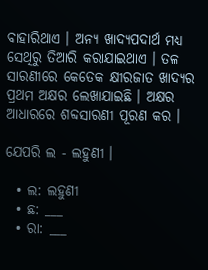ବାହାରିଥାଏ । ଅନ୍ୟ ଖାଦ୍ୟପଦାର୍ଥ ମଧ୍ୟ ସେଥିରୁ ତିଆରି କରାଯାଇଥାଏ । ତଳ ସାରଣୀରେ କେତେକ କ୍ଷୀରଜାତ ଖାଦ୍ୟର ପ୍ରଥମ ଅକ୍ଷର ଲେଖାଯାଇଛି । ଅକ୍ଷର ଆଧାରରେ ଶବ୍ଦସାରଣୀ ପୂରଣ କର ।

ଯେପରି ଲ - ଲହୁଣୀ ।

  • ଲ: ଲହୁଣୀ
  • ଛ: ___
  • ରା: ___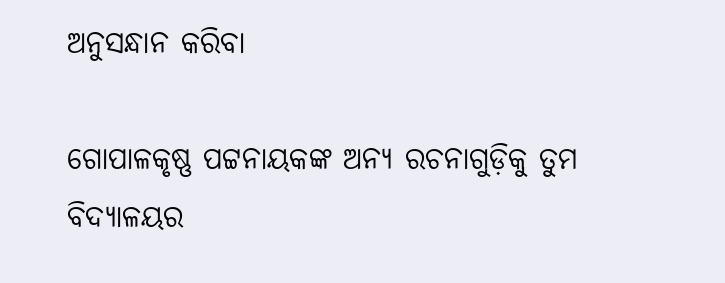ଅନୁସନ୍ଧାନ କରିବା

ଗୋପାଳକୃଷ୍ଣ ପଟ୍ଟନାୟକଙ୍କ ଅନ୍ୟ ରଚନାଗୁଡ଼ିକୁ ତୁମ ବିଦ୍ୟାଳୟର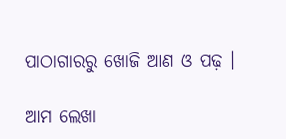ପାଠାଗାରରୁ ଖୋଜି ଆଣ ଓ ପଢ଼ ।

ଆମ ଲେଖା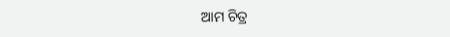ଆମ ଚିତ୍ର